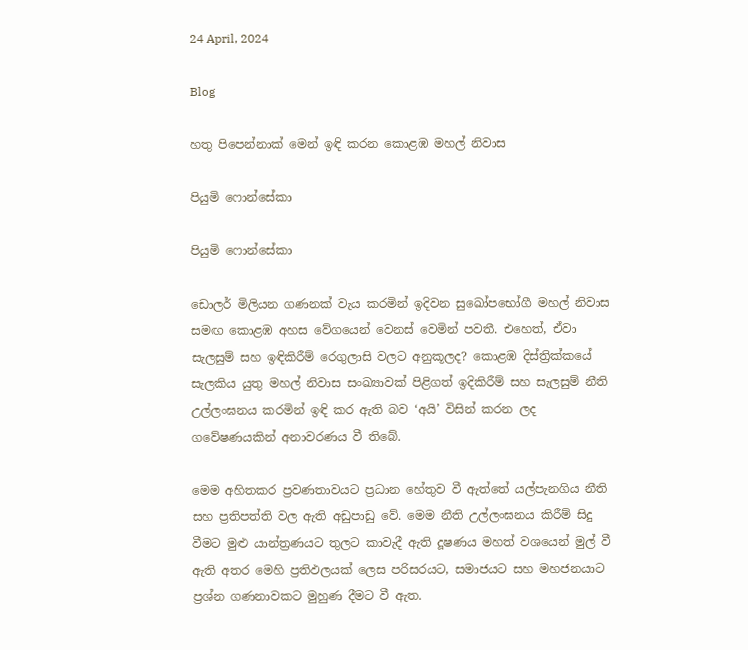24 April, 2024

Blog

හතු පිපෙන්නාක් මෙන් ඉඳි කරන කොළඹ මහල් නිවාස

පියුමි ෆොන්සේකා

පියුමි ෆොන්සේකා

ඩොලර් මිලියන ගණනක් වැය කරමින් ඉදිවන සුඛෝපභෝගී මහල් නිවාස සමඟ කොළඹ අහස වේගයෙන් වෙනස් වෙමින් පවතී. එහෙත්, ඒවා සැලසුම් සහ ඉඳිකිරීම් රෙගුලාසි වලට අනුකූලද? කොළඹ දිස්ත්‍රික්කයේ සැලකිය යුතු මහල් නිවාස සංඛ්‍යාවක් පිළිගත් ඉදිකිරීම් සහ සැලසුම් නීති උල්ලංඝනය කරමින් ඉඳි කර ඇති බව ‘අයි’ විසින් කරන ලද ගවේෂණයකින් අනාවරණය වී තිබේ.

මෙම අහිතකර ප්‍රවණතාවයට ප්‍රධාන හේතුව වී ඇත්තේ යල්පැනගිය නීති සහ ප්‍රතිපත්ති වල ඇති අඩුපාඩු වේ. මෙම නීති උල්ලංඝනය කිරීම් සිදු වීමට මුළු යාන්ත්‍රණයට තුලට කාවැදී ඇති දූෂණය මහත් වශයෙන් මුල් වී ඇති අතර මෙහි ප්‍රතිඵලයක් ලෙස පරිසරයට, සමාජයට සහ මහජනයාට ප්‍රශ්න ගණනාවකට මුහුණ දීමට වී ඇත.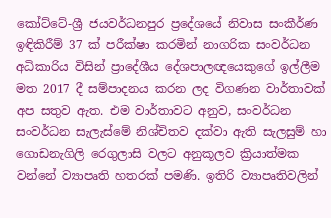කෝට්ටේ-ශ්‍රී ජයවර්ධනපුර ප්‍රදේශයේ නිවාස සංකීර්ණ ඉඳිකිරීම් 37 ක් පරීක්ෂා කරමින් නාගරික සංවර්ධන අධිකාරිය විසින් ප්‍රාදේශීය දේශපාලඥයෙකුගේ ඉල්ලීම මත 2017 දී සම්පාදනය කරන ලද විගණන වාර්තාවක් අප සතුව ඇත. එම වාර්තාවට අනුව, සංවර්ධන සංවර්ධන සැලැස්මේ නිශ්චිතව දක්වා ඇති සැලසුම් හා ගොඩනැගිලි රෙගුලාසි වලට අනුකූලව ක්‍රියාත්මක වන්නේ ව්‍යාපෘති හතරක් පමණි. ඉතිරි ව්‍යාපෘතිවලින්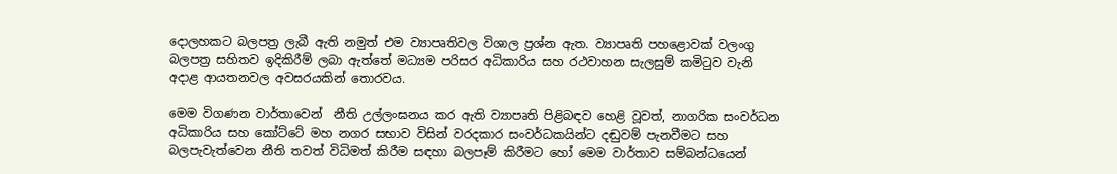දොලහකට බලපත්‍ර ලැබී ඇති නමුත් එම ව්‍යාපෘතිවල විශාල ප්‍රශ්න ඇත. ව්‍යාපෘති පහළොවක් වලංගු බලපත්‍ර සහිතව ඉදිකිරීම් ලබා ඇත්තේ මධ්‍යම පරිසර අධිකාරිය සහ රථවාහන සැලසුම් කමිටුව වැනි අදාළ ආයතනවල අවසරයකින් තොරවය.

මෙම විගණන වාර්තාවෙන්  නීති උල්ලංඝනය කර ඇති ව්‍යාපෘති පිළිබඳව හෙළි වූවත්, නාගරික සංවර්ධන අධිකාරිය සහ කෝට්ටේ මහ නගර සභාව විසින් වරදකාර සංවර්ධකයින්ට දඬුවම් පැනවීමට සහ බලපැවැත්වෙන නීති තවත් විධිමත් කිරීම සඳහා බලපෑම් කිරීමට හෝ මෙම වාර්තාව සම්බන්ධයෙන්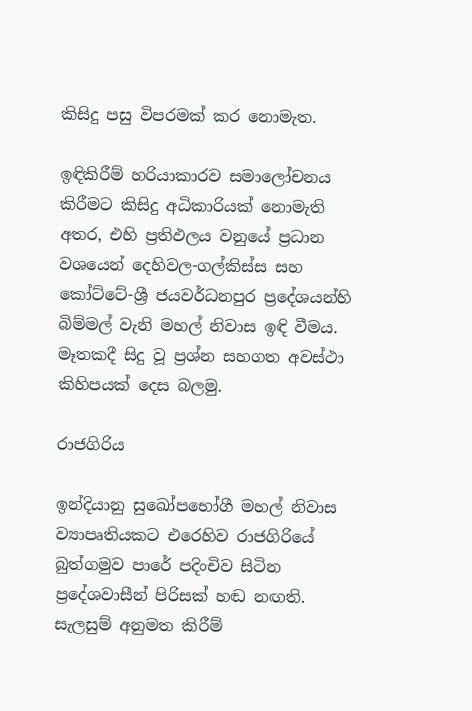කිසිදු පසු විපරමක් කර නොමැත.

ඉඳිකිරීම් හරියාකාරව සමාලෝචනය කිරීමට කිසිදු අධිකාරියක් නොමැති අතර, එහි ප්‍රතිඵලය වනුයේ ප්‍රධාන වශයෙන් දෙහිවල-ගල්කිස්ස සහ කෝට්ටේ-ශ්‍රී ජයවර්ධනපුර ප්‍රදේශයන්හි බිම්මල් වැනි මහල් නිවාස ඉඳි වීමය. මෑතකදී සිදු වූ ප්‍රශ්න සහගත අවස්ථා කිහිපයක් දෙස බලමු.

රාජගිරිය

ඉන්දියානු සුඛෝපභෝගී මහල් නිවාස ව්‍යාපෘතියකට එරෙහිව රාජගිරියේ බුත්ගමුව පාරේ පදිංචිව සිටින ප්‍රදේශවාසීන් පිරිසක් හඬ නඟති. සැලසුම් අනුමත කිරීම්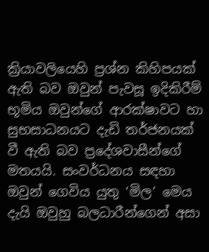ක්‍රියාවලියෙහි ප්‍රශ්න කිහිපයක් ඇති බව ඔවුන් පැවසූ ඉදිකිරීම් භූමිය ඔවුන්ගේ ආරක්ෂාවට හා සුභසාධනයට දැඩි තර්ජනයක් වී ඇති බව ප්‍රදේශවාසීන්ගේ මතයයි. සංවර්ධනය සඳහා ඔවුන් ගෙවිය යුතු ‘මිල’ මෙය දැයි ඔවුහු බලධාරීන්ගෙන් අසා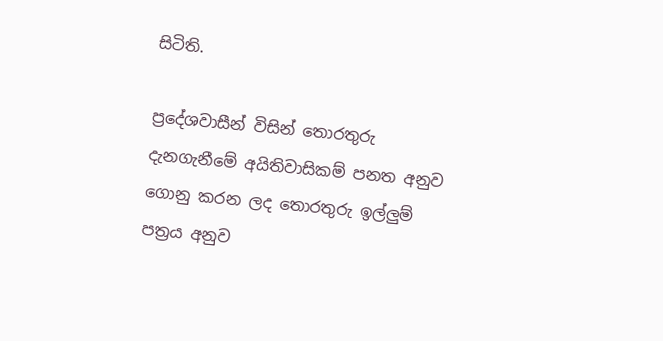සිටිති.

ප්‍රදේශවාසීන් විසින් තොරතුරු දැනගැනීමේ අයිතිවාසිකම් පනත අනුව ගොනු කරන ලද තොරතුරු ඉල්ලුම් පත්‍රය අනුව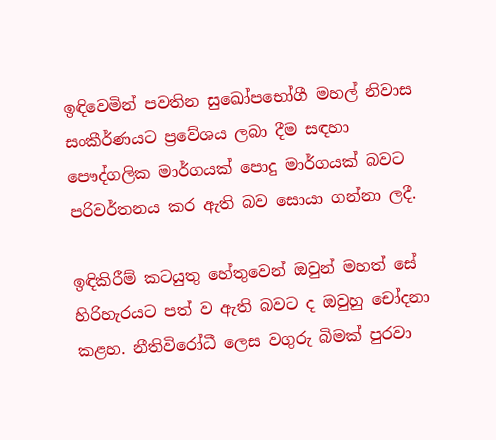ඉඳිවෙමින් පවතින සුඛෝපභෝගී මහල් නිවාස සංකීර්ණයට ප්‍රවේශය ලබා දීම සඳහා පෞද්ගලික මාර්ගයක් පොදු මාර්ගයක් බවට පරිවර්තනය කර ඇති බව සොයා ගන්නා ලදී.

ඉඳිකිරීම් කටයුතු හේතුවෙන් ඔවුන් මහත් සේ හිරිහැරයට පත් ව ඇති බවට ද ඔවුහු චෝදනා කළහ. නීතිවිරෝධී ලෙස වගුරු බිමක් පුරවා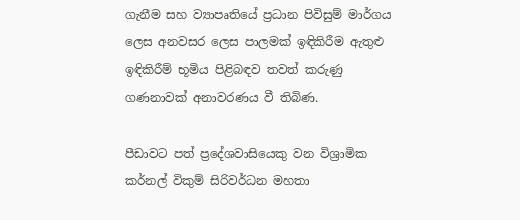ගැනීම සහ ව්‍යාපෘතියේ ප්‍රධාන පිවිසුම් මාර්ගය ලෙස අනවසර ලෙස පාලමක් ඉඳිකිරීම ඇතුළු ඉඳිකිරීම් භූමිය පිළිබඳව තවත් කරුණු ගණනාවක් අනාවරණය වී තිබිණ.

පීඩාවට පත් ප්‍රදේශවාසියෙකු වන විශ්‍රාමික කර්නල් විකුම් සිරිවර්ධන මහතා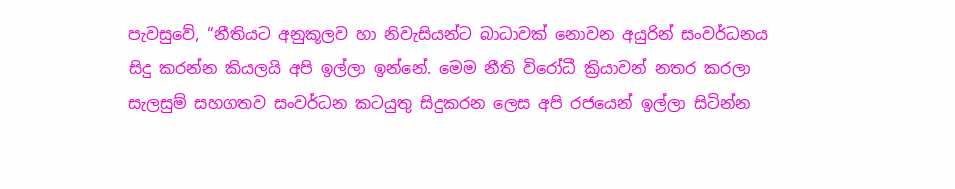පැවසුවේ, “නීතියට අනුකූලව හා නිවැසියන්ට බාධාවක් නොවන අයුරින් සංවර්ධනය සිදු කරන්න කියලයි අපි ඉල්ලා ඉන්නේ. මෙම නීති විරෝධී ක්‍රියාවන් නතර කරලා සැලසුම් සහගතව සංවර්ධන කටයුතු සිදුකරන ලෙස අපි රජයෙන් ඉල්ලා සිටින්න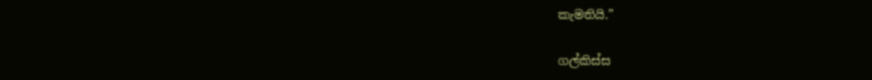කැමතියි.”

ගල්කිස්ස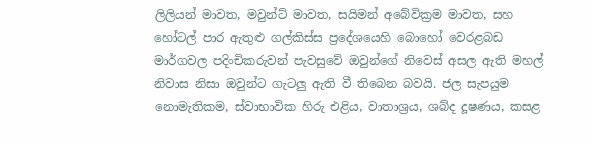ලිලියන් මාවත, මවුන්ට් මාවත, සයිමන් අබේවික්‍රම මාවත, සහ හෝටල් පාර ඇතුළු ගල්කිස්ස ප්‍රදේශයෙහි බොහෝ වෙරළබඩ මාර්ගවල පදිංචිකරුවන් පැවසුවේ ඔවුන්ගේ නිවෙස් අසල ඇති මහල් නිවාස නිසා ඔවුන්ට ගැටලු ඇති වී තිබෙන බවයි. ජල සැපයුම නොමැතිකම, ස්වාභාවික හිරු එළිය, වාතාශ්‍රය, ශබ්ද දූෂණය, කසළ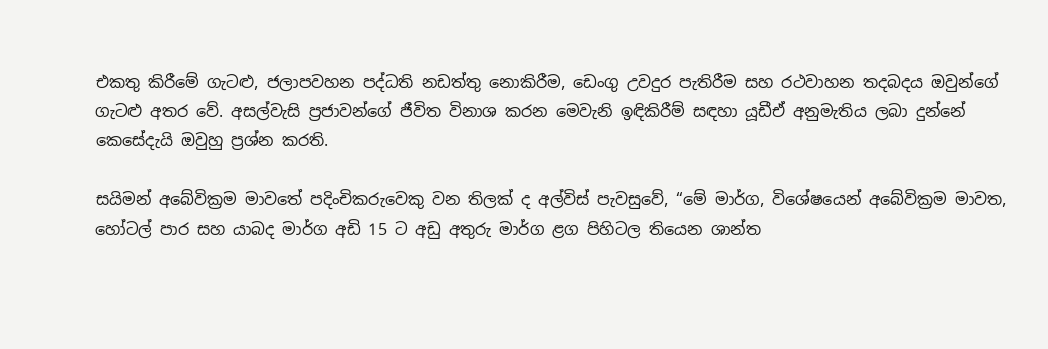එකතු කිරීමේ ගැටළු, ජලාපවහන පද්ධති නඩත්තු නොකිරීම, ඩෙංගු උවදුර පැතිරීම සහ රථවාහන තදබදය ඔවුන්ගේ ගැටළු අතර වේ. අසල්වැසි ප්‍රජාවන්ගේ ජීවිත විනාශ කරන මෙවැනි ඉඳිකිරීම් සඳහා යූඩීඒ අනුමැතිය ලබා දුන්නේ කෙසේදැයි ඔවුහු ප්‍රශ්න කරති.

සයිමන් අබේවික්‍රම මාවතේ පදිංචිකරුවෙකු වන තිලක් ද අල්විස් පැවසුවේ, “මේ මාර්ග, විශේෂයෙන් අබේවික්‍රම මාවත, හෝටල් පාර සහ යාබද මාර්ග අඩි 15 ට අඩු අතුරු මාර්ග ළග පිහිටල තියෙන ශාන්ත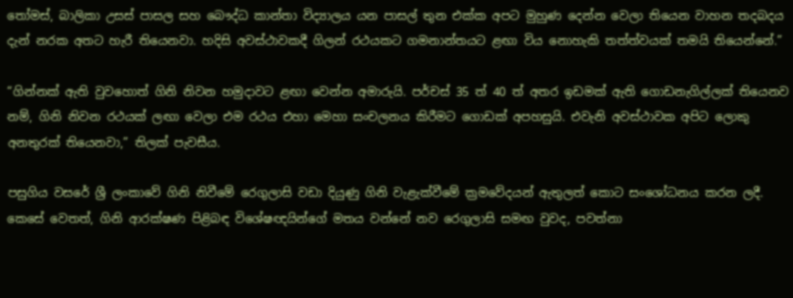තෝමස්, බාලිකා උසස් පාසල සහ බෞද්ධ කාන්තා විද්‍යාලය යන පාසල් තුන එක්ක අපට මුහුණ දෙන්න වෙලා තියෙන වාහන තදබදය දැන් නරක අතට හැරී තියෙනවා. හදිසි අවස්ථාවකදී ගිලන් රථයකට ගමනාන්තයට ළඟා විය නොහැකි තත්ත්වයක් තමයි තියෙන්නේ.”

“ගින්නක් ඇති වුවහොත් ගිනි නිවන හමුදාවට ළඟා වෙන්න අමාරුයි. පර්චස් 35 ත් 40 ත් අතර ඉඩමක් ඇති ගොඩනැගිල්ලක් තියෙනව නම්, ගිනි නිවන රථයක් ලඟා වෙලා එම රථය එහා මෙහා සංචලනය කිරීමට ගොඩක් අපහසුයි. එවැනි අවස්ථාවක අපිට ලොකු අනතුරක් තියෙනවා,” තිලක් පැවසීය.

පසුගිය වසරේ ශ්‍රී ලංකාවේ ගිනි නිවීමේ රෙගුලාසි වඩා දියුණු ගිනි වැළැක්වීමේ ක්‍රමවේදයන් ඇතුලත් කොට සංශෝධනය කරන ලදී. කෙසේ වෙතත්, ගිනි ආරක්ෂණ පිළිබඳ විශේෂඥයින්ගේ මතය වන්නේ නව රෙගුලාසි සමඟ වුවද, පවත්නා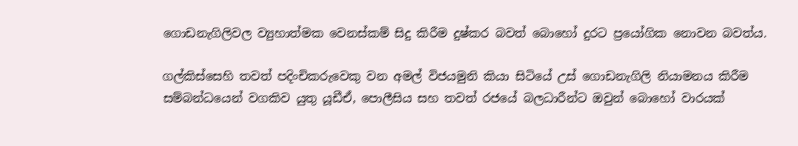ගොඩනැගිලිවල ව්‍යුහාත්මක වෙනස්කම් සිදු කිරීම දුෂ්කර බවත් බොහෝ දුරට ප්‍රයෝගික නොවන බවත්ය.

ගල්කිස්සෙහි තවත් පදිංචිකරුවෙකු වන අමල් විජයමුනි කියා සිටියේ උස් ගොඩනැගිලි නියාමනය කිරීම සම්බන්ධයෙන් වගකිව යුතු යූඩීඒ, පොලීසිය සහ තවත් රජයේ බලධාරීන්ට ඔවුන් බොහෝ වාරයක්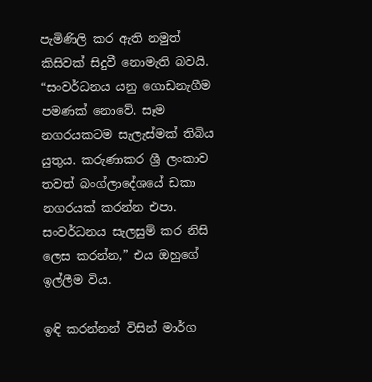පැමිණිලි කර ඇති නමුත් කිසිවක් සිදුවී නොමැති බවයි. “සංවර්ධනය යනු ගොඩනැගීම පමණක් නොවේ. සෑම නගරයකටම සැලැස්මක් තිබිය යුතුය. කරුණාකර ශ්‍රී ලංකාව තවත් බංග්ලාදේශයේ ඩකා නගරයක් කරන්න එපා. සංවර්ධනය සැලසුම් කර නිසි ලෙස කරන්න,” එය ඔහුගේ ඉල්ලීම විය.

ඉඳි කරන්නන් විසින් මාර්ග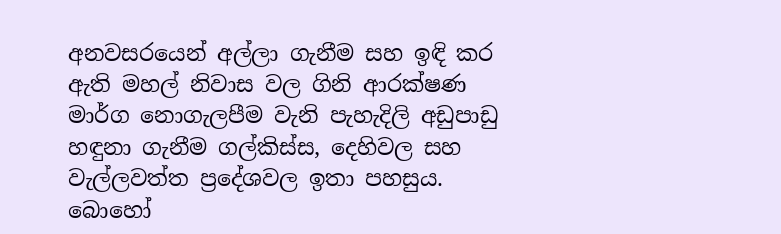අනවසරයෙන් අල්ලා ගැනීම සහ ඉඳි කර ඇති මහල් නිවාස වල ගිනි ආරක්ෂණ මාර්ග නොගැලපීම වැනි පැහැදිලි අඩුපාඩු හඳුනා ගැනීම ගල්කිස්ස, දෙහිවල සහ වැල්ලවත්ත ප්‍රදේශවල ඉතා පහසුය. බොහෝ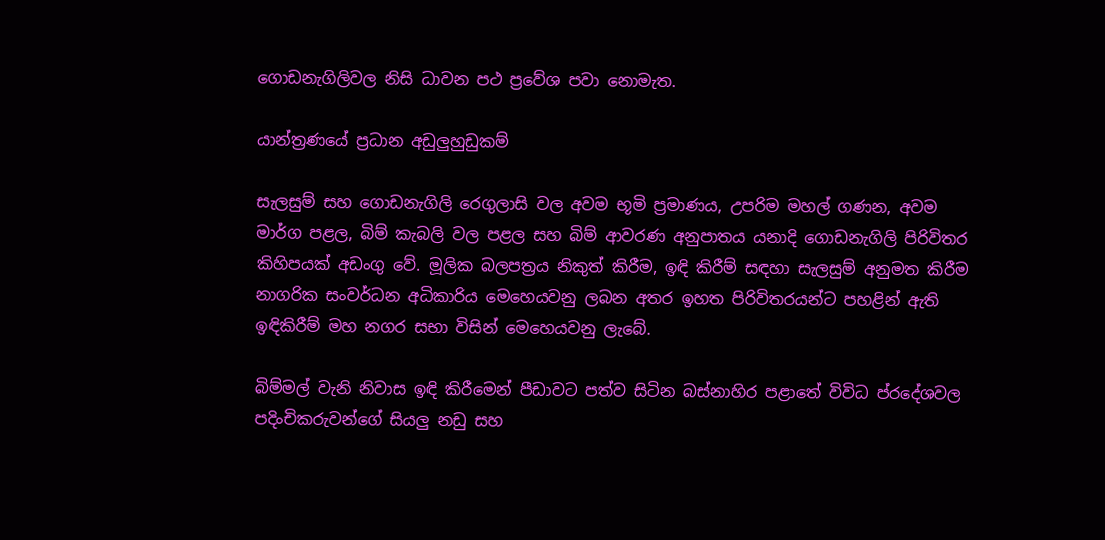ගොඩනැගිලිවල නිසි ධාවන පථ ප්‍රවේශ පවා නොමැත.

යාන්ත්‍රණයේ ප්‍රධාන අඩුලුහුඩුකම්

සැලසුම් සහ ගොඩනැගිලි රෙගුලාසි වල අවම භූමි ප්‍රමාණය, උපරිම මහල් ගණන, අවම මාර්ග පළල, බිම් කැබලි වල පළල සහ බිම් ආවරණ අනුපාතය යනාදි ගොඩනැගිලි පිරිවිතර කිහිපයක් අඩංගු වේ. මූලික බලපත්‍රය නිකුත් කිරීම, ඉඳි කිරීම් සඳහා සැලසුම් අනුමත කිරීම නාගරික සංවර්ධන අධිකාරිය මෙහෙයවනු ලබන අතර ඉහත පිරිවිතරයන්ට පහළින් ඇති ඉඳිකිරීම් මහ නගර සභා විසින් මෙහෙයවනු ලැබේ.

බිම්මල් වැනි නිවාස ඉඳි කිරීමෙන් පීඩාවට පත්ව සිටින බස්නාහිර පළාතේ විවිධ ප්රදේශවල පදිංචිකරුවන්ගේ සියලු නඩු සහ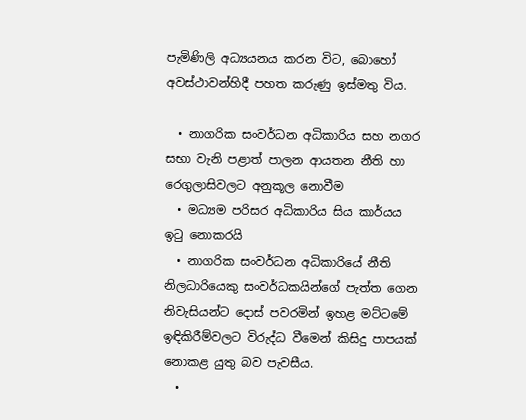පැමිණිලි අධ්‍යයනය කරන විට, බොහෝ අවස්ථාවන්හිදී පහත කරුණු ඉස්මතු විය.

  • නාගරික සංවර්ධන අධිකාරිය සහ නගර සභා වැනි පළාත් පාලන ආයතන නීති හා රෙගුලාසිවලට අනුකූල නොවීම
  • මධ්‍යම පරිසර අධිකාරිය සිය කාර්යය ඉටු නොකරයි
  • නාගරික සංවර්ධන අධිකාරියේ නීති නිලධාරියෙකු සංවර්ධකයින්ගේ පැත්ත ගෙන නිවැසියන්ට දොස් පවරමින් ඉහළ මට්ටමේ ඉඳිකිරීම්වලට විරුද්ධ වීමෙන් කිසිදු පාපයක් නොකළ යුතු බව පැවසීය.
  •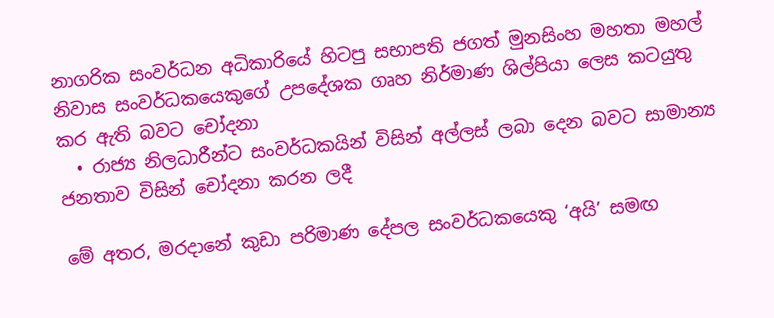නාගරික සංවර්ධන අධිකාරියේ හිටපු සභාපති ජගත් මුනසිංහ මහතා මහල් නිවාස සංවර්ධකයෙකුගේ උපදේශක ගෘහ නිර්මාණ ශිල්පියා ලෙස කටයුතු කර ඇති බවට චෝදනා
  • රාජ්‍ය නිලධාරීන්ට සංවර්ධකයින් විසින් අල්ලස් ලබා දෙන බවට සාමාන්‍ය ජනතාව විසින් චෝදනා කරන ලදී

මේ අතර, මරදානේ කුඩා පරිමාණ දේපල සංවර්ධකයෙකු ‘අයි’ සමඟ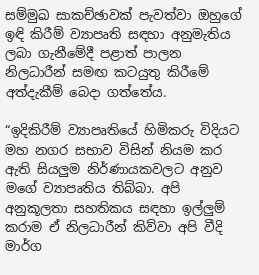සම්මුඛ සාකච්ඡාවක් පැවත්වා ඔහුගේ ඉඳි කිරීම් ව්‍යාපෘති සඳහා අනුමැතිය ලබා ගැනීමේදී පළාත් පාලන නිලධාරීන් සමඟ කටයුතු කිරීමේ අත්දැකීම් බෙදා ගත්තේය.

“ඉදිකිරීම් ව්‍යාපෘතියේ හිමිකරු විදියට මහ නගර සභාව විසින් නියම කර ඇති සියලුම නිර්ණායකවලට අනුව මගේ ව්‍යාපෘතිය තිබ්බා. අපි අනුකූලතා සහතිකය සඳහා ඉල්ලුම් කරාම ඒ නිලධාරීන් කිව්වා අපි වීදි මාර්ග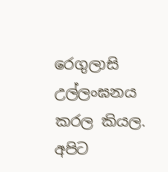රෙගුලාසි උල්ලංඝනය කරල කියල. අපිට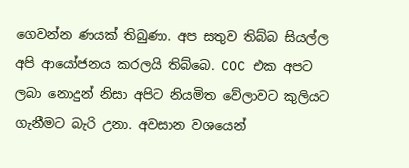ගෙවන්න ණයක් තිබුණා. අප සතුව තිබ්බ සියල්ල අපි ආයෝජනය කරලයි තිබ්බෙ. COC එක අපට ලබා නොදුන් නිසා අපිට නියමිත වේලාවට කුලියට ගැනීමට බැරි උනා. අවසාන වශයෙන්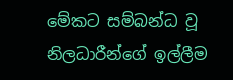මේකට සම්බන්ධ වූ නිලධාරීන්ගේ ඉල්ලීම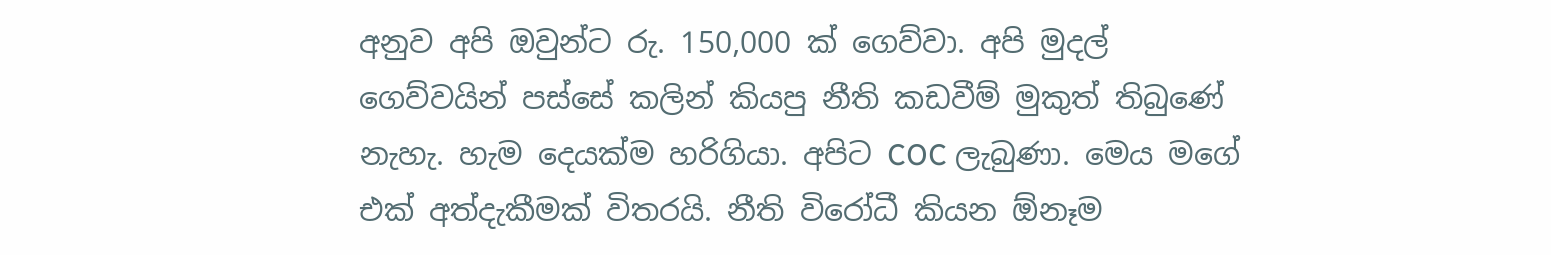අනුව අපි ඔවුන්ට රු. 150,000 ක් ගෙව්වා. අපි මුදල් ගෙව්වයින් පස්සේ කලින් කියපු නීති කඩවීම් මුකුත් තිබුණේ නැහැ. හැම දෙයක්ම හරිගියා. අපිට COC ලැබුණා. මෙය මගේ එක් අත්දැකීමක් විතරයි. නීති විරෝධී කියන ඕනෑම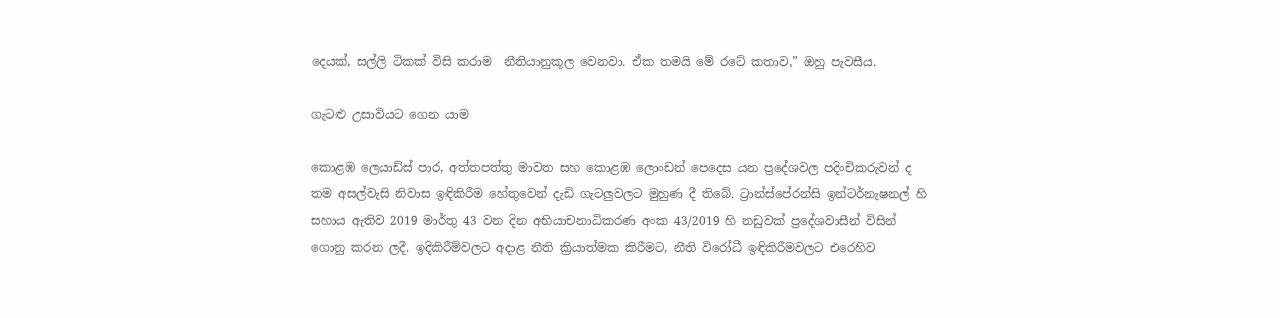දෙයක්, සල්ලි ටිකක් විසි කරාම  නීතියානුකූල වෙනවා. ඒක තමයි මේ රටේ කතාව,” ඔහු පැවසීය.

ගැටළු උසාවියට ගෙන යාම

කොළඹ ලෙයාඩ්ස් පාර, අත්තපත්තු මාවත සහ කොළඹ ලොංඩන් පෙදෙස යන ප්‍රදේශවල පදිංචිකරුවන් ද තම අසල්වැසි නිවාස ඉඳිකිරීම හේතුවෙන් දැඩි ගැටලුවලට මුහුණ දී තිබේ. ට්‍රාන්ස්පේරන්සි ඉන්ටර්නැෂනල් හි සහාය ඇතිව 2019 මාර්තු 43 වන දින අභියාචනාධිකරණ අංක 43/2019 හි නඩුවක් ප්‍රදේශවාසීන් විසින් ගොනු කරන ලදී. ඉදිකිරීම්වලට අදාළ නීති ක්‍රියාත්මක කිරීමට, නීති විරෝධී ඉඳිකිරීමවලට එරෙහිව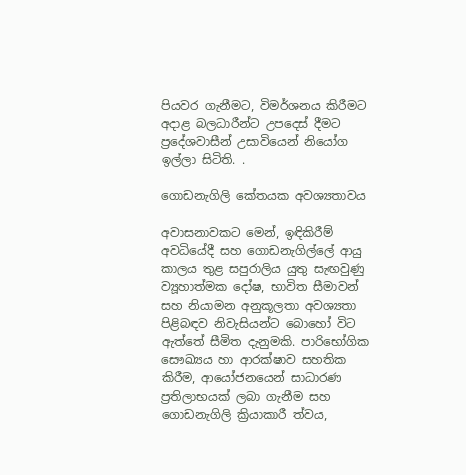පියවර ගැනීමට, විමර්ශනය කිරීමට අදාළ බලධාරීන්ට උපදෙස් දීමට ප්‍රදේශවාසීන් උසාවියෙන් නියෝග ඉල්ලා සිටිති. .

ගොඩනැගිලි කේතයක අවශ්‍යතාවය

අවාසනාවකට මෙන්, ඉඳිකිරීම් අවධියේදී සහ ගොඩනැගිල්ලේ ආයු කාලය තුළ සපුරාලිය යුතු සැඟවුණු ව්‍යූහාත්මක දෝෂ, භාවිත සීමාවන් සහ නියාමන අනුකූලතා අවශ්‍යතා පිළිබඳව නිවැසියන්ට බොහෝ විට ඇත්තේ සීමිත දැනුමකි. පාරිභෝගික සෞඛ්‍යය හා ආරක්ෂාව සහතික කිරීම, ආයෝජනයෙන් සාධාරණ ප්‍රතිලාභයක් ලබා ගැනීම සහ ගොඩනැගිලි ක්‍රියාකාරී ත්වය,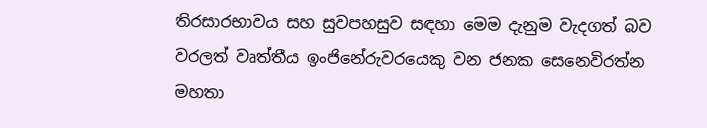තිරසාරභාවය සහ සුවපහසුව සඳහා මෙම දැනුම වැදගත් බව වරලත් වෘත්තීය ඉංජිනේරුවරයෙකු වන ජනක සෙනෙවිරත්න මහතා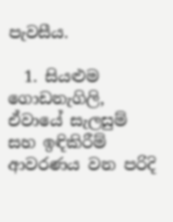පැවසීය.

  1. සියළුම ගොඩනැගිලි, ඒවායේ සැලසුම් සහ ඉඳිකිරීම් ආවරණය වන පරිදි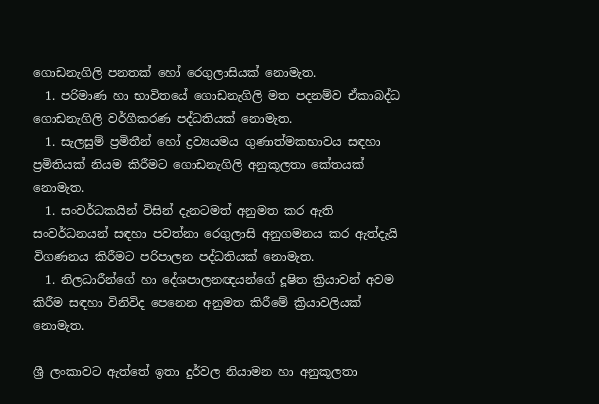ගොඩනැගිලි පනතක් හෝ රෙගුලාසියක් නොමැත.
  1. පරිමාණ හා භාවිතයේ ගොඩනැගිලි මත පදනම්ව ඒකාබද්ධ ගොඩනැගිලි වර්ගීකරණ පද්ධතියක් නොමැත.
  1. සැලසුම් ප්‍රමිතීන් හෝ ද්‍රව්‍යයමය ගුණාත්මකභාවය සඳහා ප්‍රමිතියක් නියම කිරීමට ගොඩනැගිලි අනුකූලතා කේතයක් නොමැත.
  1. සංවර්ධකයින් විසින් දැනටමත් අනුමත කර ඇති සංවර්ධනයන් සඳහා පවත්නා රෙගුලාසි අනුගමනය කර ඇත්දැයි විගණනය කිරීමට පරිපාලන පද්ධතියක් නොමැත.
  1. නිලධාරීන්ගේ හා දේශපාලනඥයන්ගේ දූෂිත ක්‍රියාවන් අවම කිරීම සඳහා විනිවිද පෙනෙන අනුමත කිරීමේ ක්‍රියාවලියක් නොමැත.

ශ්‍රී ලංකාවට ඇත්තේ ඉතා දුර්වල නියාමන හා අනුකූලතා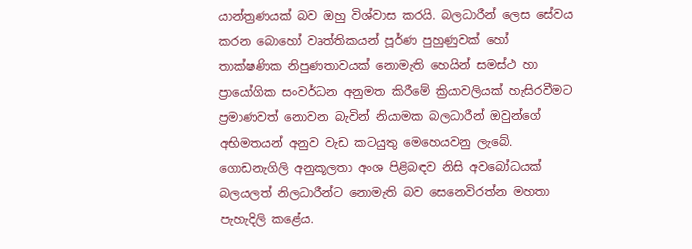යාන්ත්‍රණයක් බව ඔහු විශ්වාස කරයි. බලධාරීන් ලෙස සේවය කරන බොහෝ වෘත්තිකයන් පූර්ණ පුහුණුවක් හෝ තාක්ෂණික නිපුණතාවයක් නොමැති හෙයින් සමස්ථ හා ප්‍රායෝගික සංවර්ධන අනුමත කිරීමේ ක්‍රියාවලියක් හැසිරවීමට ප්‍රමාණවත් නොවන බැවින් නියාමක බලධාරීන් ඔවුන්ගේ අභිමතයන් අනුව වැඩ කටයුතු මෙහෙයවනු ලැබේ. ගොඩනැගිලි අනුකූලතා අංශ පිළිබඳව නිසි අවබෝධයක් බලයලත් නිලධාරීන්ට නොමැති බව සෙනෙවිරත්න මහතා පැහැදිලි කළේය.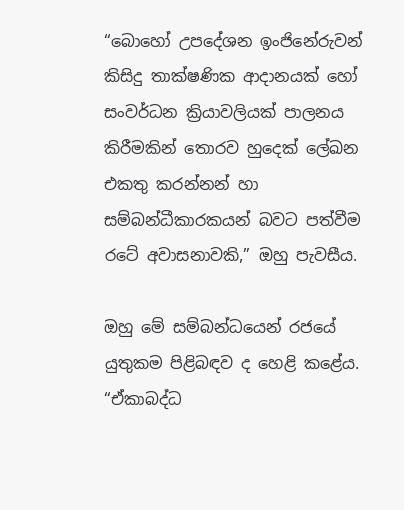“බොහෝ උපදේශන ඉංජිනේරුවන් කිසිදු තාක්ෂණික ආදානයක් හෝ සංවර්ධන ක්‍රියාවලියක් පාලනය කිරීමකින් තොරව හුදෙක් ලේඛන එකතු කරන්නන් හා සම්බන්ධීකාරකයන් බවට පත්වීම රටේ අවාසනාවකි,” ඔහු පැවසීය.

ඔහු මේ සම්බන්ධයෙන් රජයේ යුතුකම පිළිබඳව ද හෙළි කළේය. “ඒකාබද්ධ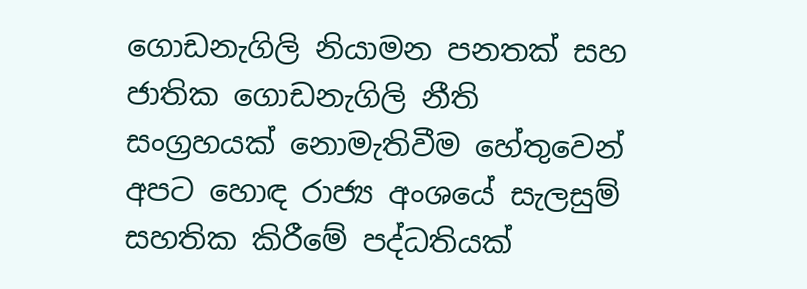ගොඩනැගිලි නියාමන පනතක් සහ ජාතික ගොඩනැගිලි නීති සංග්‍රහයක් නොමැතිවීම හේතුවෙන් අපට හොඳ රාජ්‍ය අංශයේ සැලසුම් සහතික කිරීමේ පද්ධතියක්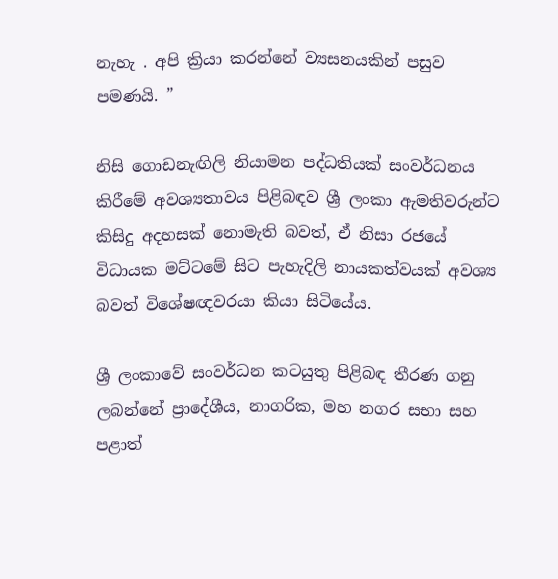නැහැ . අපි ක්‍රියා කරන්නේ ව්‍යසනයකින් පසුව පමණයි. ”

නිසි ගොඩනැඟිලි නියාමන පද්ධතියක් සංවර්ධනය කිරීමේ අවශ්‍යතාවය පිළිබඳව ශ්‍රී ලංකා ඇමතිවරුන්ට කිසිදු අදහසක් නොමැති බවත්, ඒ නිසා රජයේ විධායක මට්ටමේ සිට පැහැදිලි නායකත්වයක් අවශ්‍ය බවත් විශේෂඥවරයා කියා සිටියේය.

ශ්‍රී ලංකාවේ සංවර්ධන කටයුතු පිළිබඳ තීරණ ගනු ලබන්නේ ප්‍රාදේශීය, නාගරික, මහ නගර සභා සහ පළාත්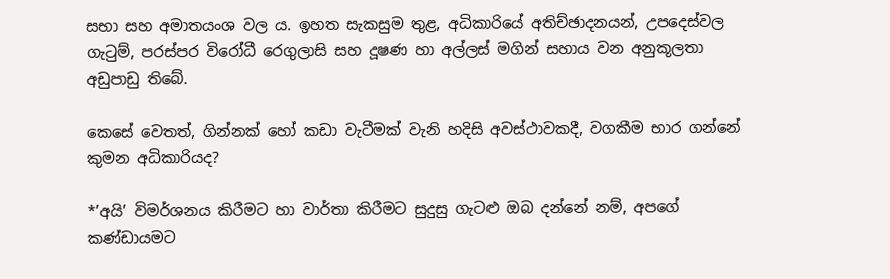සභා සහ අමාතයංශ වල ය. ඉහත සැකසුම තුළ, අධිකාරියේ අතිච්ඡාදනයන්, උපදෙස්වල ගැටුම්, පරස්පර විරෝධී රෙගුලාසි සහ දූෂණ හා අල්ලස් මගින් සහාය වන අනුකූලතා අඩුපාඩු තිබේ.

කෙසේ වෙතත්, ගින්නක් හෝ කඩා වැටීමක් වැනි හදිසි අවස්ථාවකදී, වගකීම භාර ගන්නේ කුමන අධිකාරියද?

*’අයි’ විමර්ශනය කිරීමට හා වාර්තා කිරීමට සුදුසු ගැටළු ඔබ දන්නේ නම්, අපගේ කණ්ඩායමට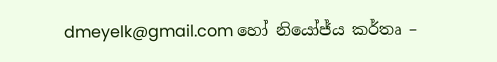dmeyelk@gmail.com හෝ නියෝජ්ය කර්තෘ –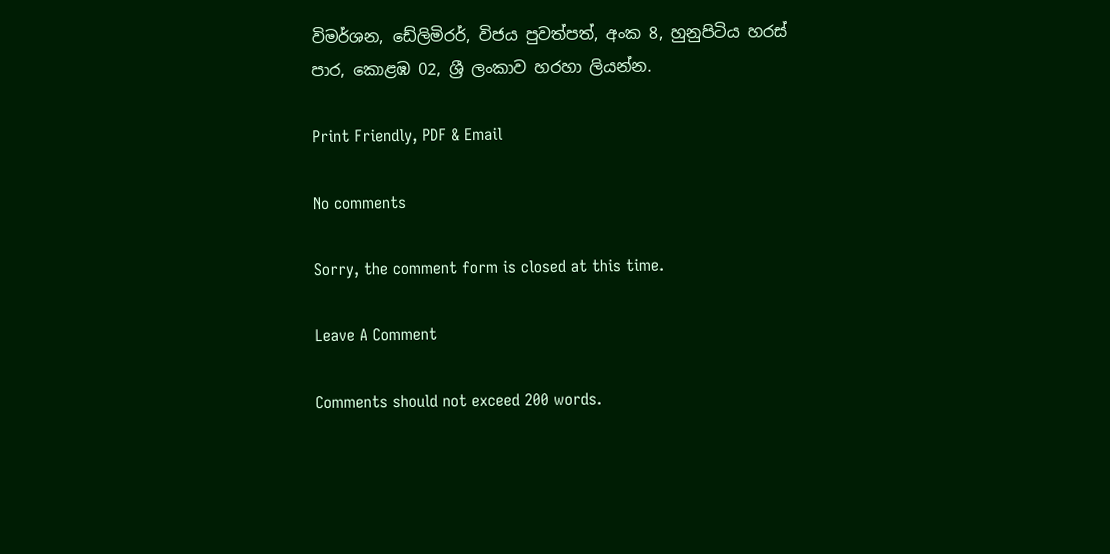විමර්ශන, ඩේලිමිරර්, විජය පුවත්පත්, අංක 8, හුනුපිටිය හරස් පාර, කොළඹ 02, ශ්‍රී ලංකාව හරහා ලියන්න.

Print Friendly, PDF & Email

No comments

Sorry, the comment form is closed at this time.

Leave A Comment

Comments should not exceed 200 words.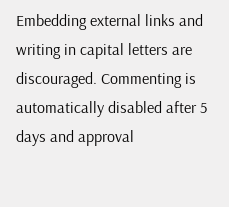Embedding external links and writing in capital letters are discouraged. Commenting is automatically disabled after 5 days and approval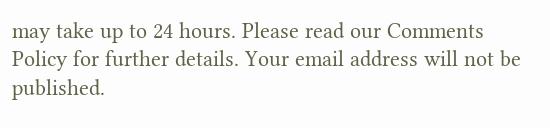may take up to 24 hours. Please read our Comments Policy for further details. Your email address will not be published.